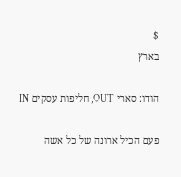$
בארץ

הודו: סארי OUT, חליפות עסקים IN

פעם הכיל ארונה של כל אשה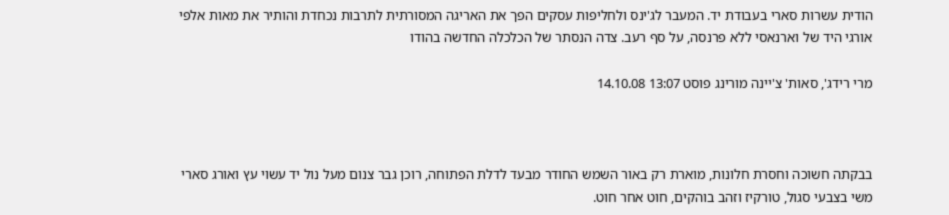הודית עשרות סארי בעבודת יד. המעבר לג'ינס ולחליפות עסקים הפך את האריגה המסורתית לתרבות נכחדת והותיר את מאות אלפי אורגי היד של וארנאסי ללא פרנסה, על סף רעב. צדה הנסתר של הכלכלה החדשה בהודו

מרי רידג', סאות' צ'יינה מורינג פוסט 13:07 14.10.08



בבקתה חשוכה וחסרת חלונות, מוארת רק באור השמש החודר מבעד לדלת הפתוחה, רוכן גבר צנום מעל נול יד עשוי עץ ואורג סארי משי בצבעי סגול, טורקיז וזהב בוהקים, חוט אחר חוט.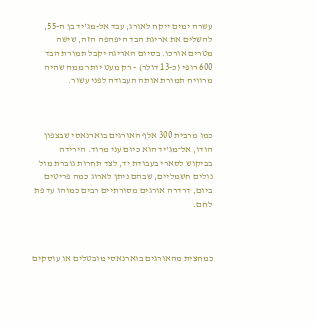עשרה ימים ייקח לאורג, עבד אל-מג'יד בן ה-55, להשלים את אריגת הבד היפהפה הזה, שישה מטרים אורכו. בסיום האריגה יקבל תמורת הבד 600 רופי (כ-13 דולר) - רק מעט יותר ממה שהיה מרוויח תמורת אותה העבודה לפני עשור.



כמו מרבית 300 אלף האורגים בוארנאסי שבצפון הודו, אל־מג'יד הוא כיום עני מרוד. הירידה בביקוש לסארי בעבודת יד, לצד תחרות גוברת מול נולים חשמליים, שבהם ניתן לארוג כמה פריטים ביום, דרדרה אורגים מסורתיים רבים כמוהו עד פת לחם.



כמחצית מהאורגים בוארנאסי מובטלים או עוסקים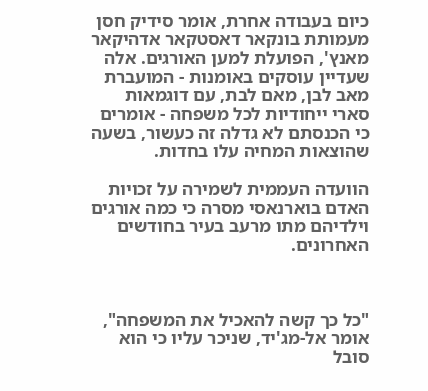כיום בעבודה אחרת, אומר סידיק חסן מעמותת בונקאר דאסטקאר אדהיקאר מאנץ', הפועלת למען האורגים. אלה שעדיין עוסקים באומנות - המועברת מאב לבן, מאם לבת, עם דוגמאות סארי ייחודיות לכל משפחה - אומרים כי הכנסתם לא גדלה זה כעשור, בשעה שהוצאות המחיה עלו בחדות.

הוועדה העממית לשמירה על זכויות האדם בוארנאסי מסרה כי כמה אורגים וילדיהם מתו מרעב בעיר בחודשים האחרונים.



"כל כך קשה להאכיל את המשפחה", אומר אל-מג'יד, שניכר עליו כי הוא סובל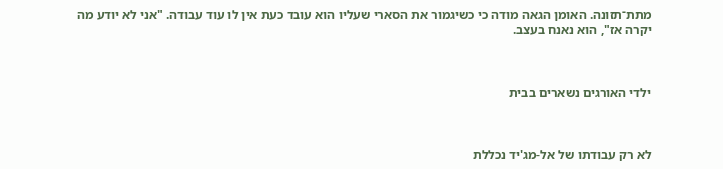מתת־תזונה. האומן הגאה מודה כי כשיגמור את הסארי שעליו הוא עובד כעת אין לו עוד עבודה. "אני לא יודע מה יקרה אז", הוא נאנח בעצב.



ילדי האורגים נשארים בבית



לא רק עבודתו של אל-מג'יד נכללת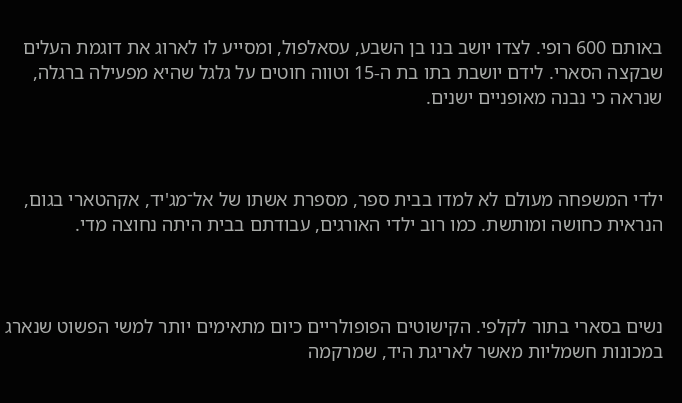באותם 600 רופי. לצדו יושב בנו בן השבע, עסאלפול, ומסייע לו לארוג את דוגמת העלים שבקצה הסארי. לידם יושבת בתו בת ה-15 וטווה חוטים על גלגל שהיא מפעילה ברגלה, שנראה כי נבנה מאופניים ישנים.



ילדי המשפחה מעולם לא למדו בבית ספר, מספרת אשתו של אל־מג'יד, אקהטארי בגום, הנראית כחושה ומותשת. כמו רוב ילדי האורגים, עבודתם בבית היתה נחוצה מדי.



נשים בסארי בתור לקלפי. הקישוטים הפופולריים כיום מתאימים יותר למשי הפשוט שנארג במכונות חשמליות מאשר לאריגת היד, שמרקמה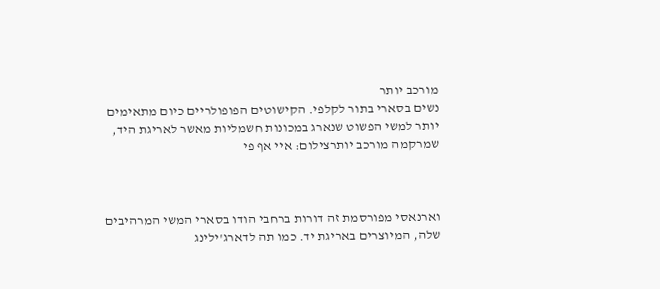מורכב יותר
נשים בסארי בתור לקלפי. הקישוטים הפופולריים כיום מתאימים יותר למשי הפשוט שנארג במכונות חשמליות מאשר לאריגת היד, שמרקמה מורכב יותרצילום: איי אף פי



וארנאסי מפורסמת זה דורות ברחבי הודו בסארי המשי המרהיבים שלה, המיוצרים באריגת יד. כמו תה לדארג'ילינג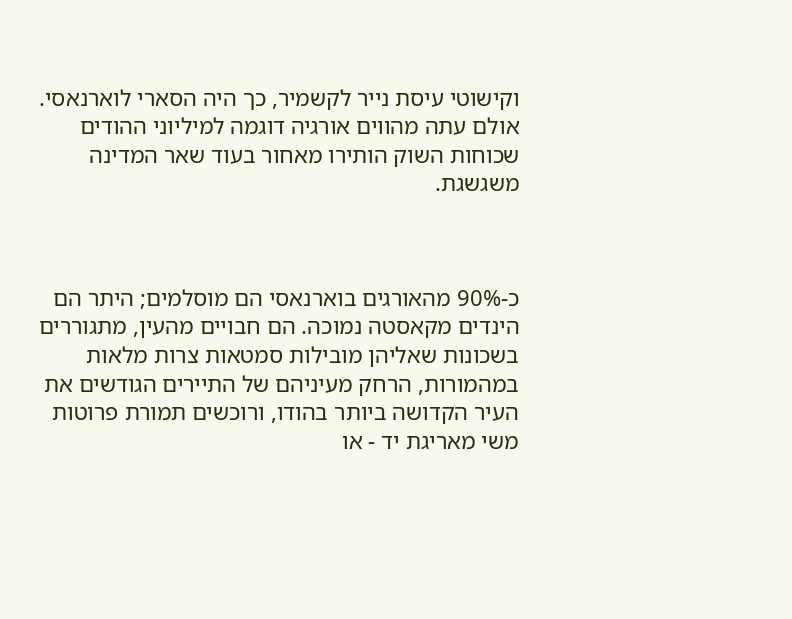וקישוטי עיסת נייר לקשמיר, כך היה הסארי לוארנאסי. אולם עתה מהווים אורגיה דוגמה למיליוני ההודים שכוחות השוק הותירו מאחור בעוד שאר המדינה משגשגת.



כ-90% מהאורגים בוארנאסי הם מוסלמים; היתר הם הינדים מקאסטה נמוכה. הם חבויים מהעין, מתגוררים בשכונות שאליהן מובילות סמטאות צרות מלאות במהמורות, הרחק מעיניהם של התיירים הגודשים את העיר הקדושה ביותר בהודו, ורוכשים תמורת פרוטות משי מאריגת יד - או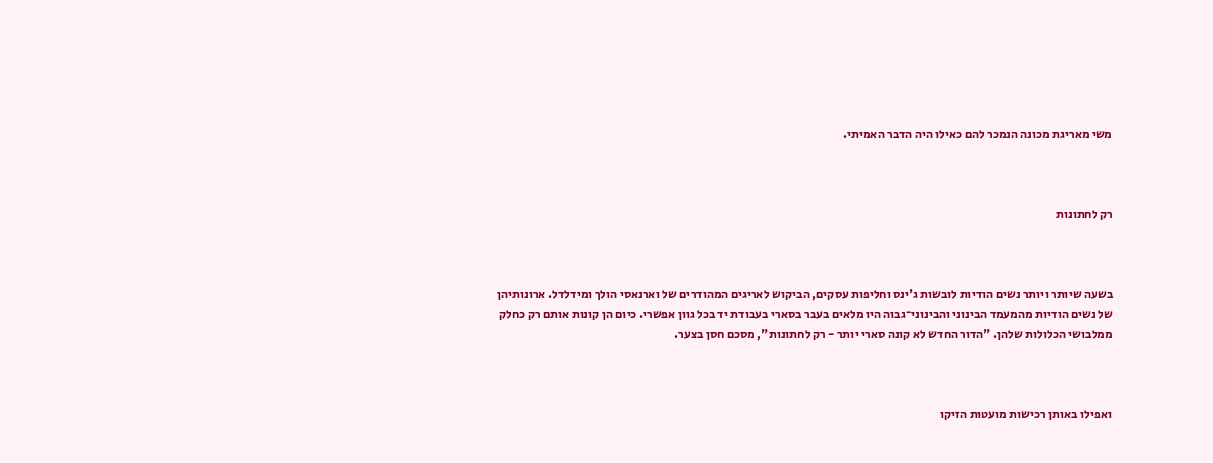משי מאריגת מכונה הנמכר להם כאילו היה הדבר האמיתי.



רק לחתונות



בשעה שיותר ויותר נשים הודיות לובשות ג'ינס וחליפות עסקים, הביקוש לאריגים המהודרים של וארנאסי הולך ומידלדל. ארונותיהן של נשים הודיות מהמעמד הבינוני והבינוני־גבוה היו מלאים בעבר בסארי בעבודת יד בכל גוון אפשרי. כיום הן קונות אותם רק כחלק ממלבושי הכלולות שלהן. "הדור החדש לא קונה סארי יותר - רק לחתונות", מסכם חסן בצער.



ואפילו באותן רכישות מועטות הזיקו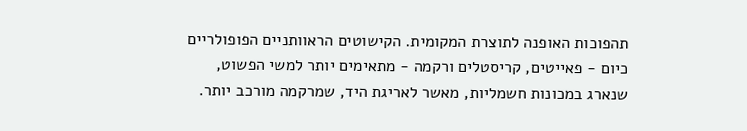תהפוכות האופנה לתוצרת המקומית. הקישוטים הראוותניים הפופולריים כיום - פאייטים, קריסטלים ורקמה - מתאימים יותר למשי הפשוט, שנארג במכונות חשמליות, מאשר לאריגת היד, שמרקמה מורכב יותר.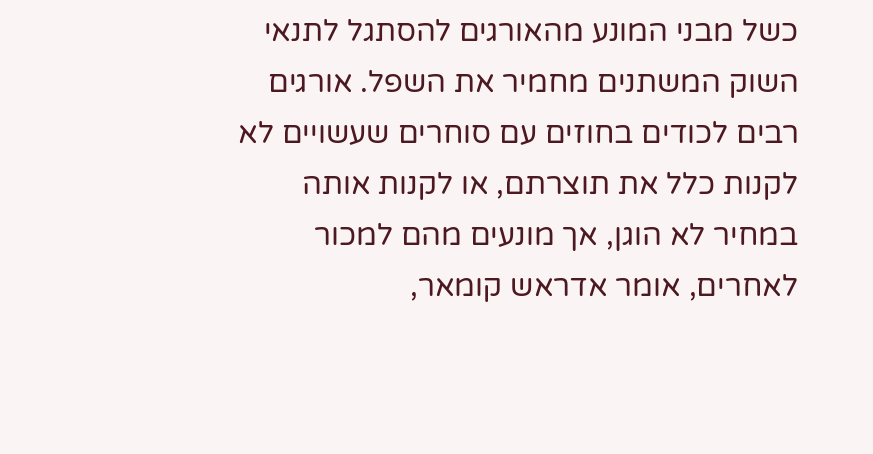כשל מבני המונע מהאורגים להסתגל לתנאי השוק המשתנים מחמיר את השפל. אורגים רבים לכודים בחוזים עם סוחרים שעשויים לא לקנות כלל את תוצרתם, או לקנות אותה במחיר לא הוגן, אך מונעים מהם למכור לאחרים, אומר אדראש קומאר,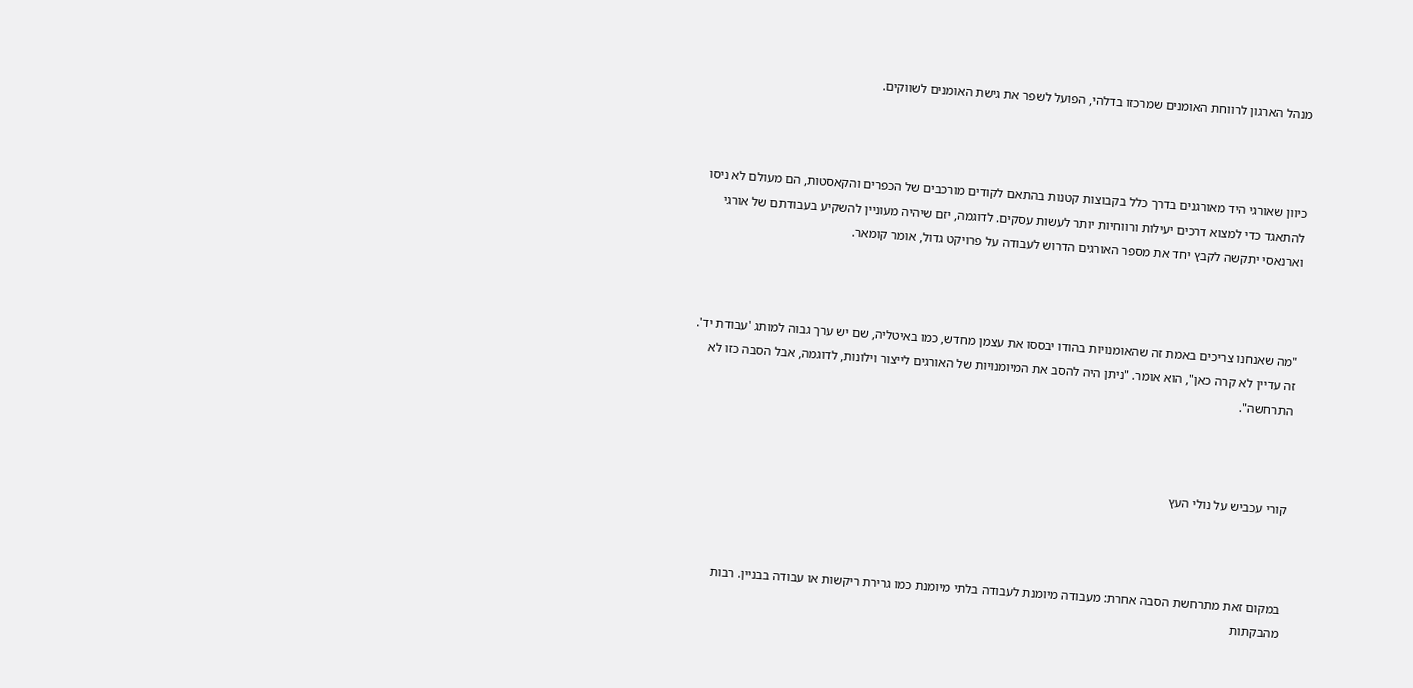מנהל הארגון לרווחת האומנים שמרכזו בדלהי, הפועל לשפר את גישת האומנים לשווקים.



כיוון שאורגי היד מאורגנים בדרך כלל בקבוצות קטנות בהתאם לקודים מורכבים של הכפרים והקאסטות, הם מעולם לא ניסו להתאגד כדי למצוא דרכים יעילות ורווחיות יותר לעשות עסקים. לדוגמה, יזם שיהיה מעוניין להשקיע בעבודתם של אורגי וארנאסי יתקשה לקבץ יחד את מספר האורגים הדרוש לעבודה על פרויקט גדול, אומר קומאר.



"מה שאנחנו צריכים באמת זה שהאומנויות בהודו יבססו את עצמן מחדש, כמו באיטליה, שם יש ערך גבוה למותג 'עבודת יד'. זה עדיין לא קרה כאן", הוא אומר. "ניתן היה להסב את המיומנויות של האורגים לייצור וילונות, לדוגמה, אבל הסבה כזו לא התרחשה".



קורי עכביש על נולי העץ



במקום זאת מתרחשת הסבה אחרת: מעבודה מיומנת לעבודה בלתי מיומנת כמו גרירת ריקשות או עבודה בבניין. רבות מהבקתות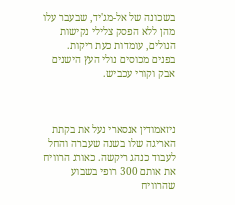בשכונה של אל-מג'יד, שבעבר עלו מהן ללא הפסק צלילי נקישות הנולים, עומדות כעת ריקות. בפנים מכוסים נולי העץ הישנים אבק וקורי עכביש.



ניזאמודין אנסארי נעל את בקתת האריגה שלו בשנה שעברה והחל לעבוד כנהג ריקשה. כאורג הרוויח את אותם 300 רופי בשבוע שהרוויח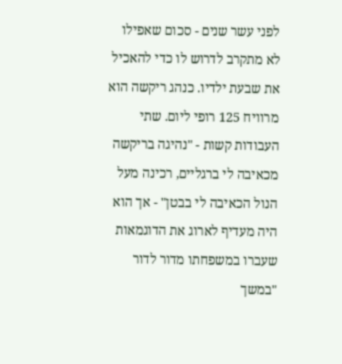לפני עשר שנים - סכום שאפילו לא מתקרב לדרוש לו כדי להאכיל את שבעת ילדיו. כנהג ריקשה הוא מרוויח 125 רופי ליום. שתי העבודות קשות - "נהיגה בריקשה מכאיבה לי ברגליים, רכינה מעל הנול הכאיבה לי בבטן" - אך הוא היה מעדיף לארוג את הדוגמאות שעברו במשפחתו מדור לדור "במשך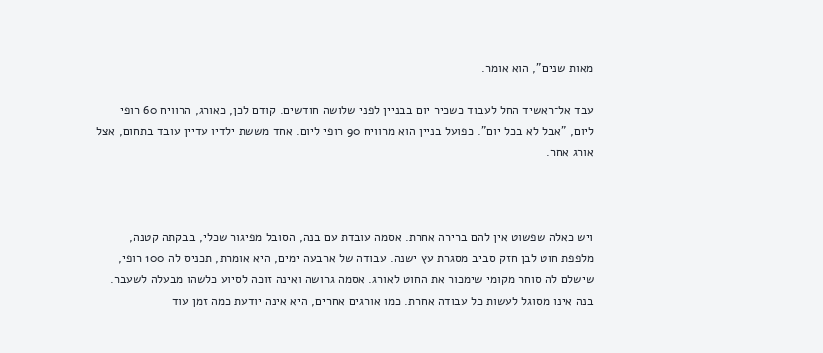מאות שנים", הוא אומר.

עבד אל־ראשיד החל לעבוד כשכיר יום בבניין לפני שלושה חודשים. קודם לכן, כאורג, הרוויח 60 רופי ליום, "אבל לא בכל יום". כפועל בניין הוא מרוויח 90 רופי ליום. אחד מששת ילדיו עדיין עובד בתחום, אצל אורג אחר.



ויש כאלה שפשוט אין להם ברירה אחרת. אסמה עובדת עם בנה, הסובל מפיגור שכלי, בבקתה קטנה, מלפפת חוט לבן חזק סביב מסגרת עץ ישנה. עבודה של ארבעה ימים, היא אומרת, תכניס לה 100 רופי, שישלם לה סוחר מקומי שימכור את החוט לאורג. אסמה גרושה ואינה זוכה לסיוע כלשהו מבעלה לשעבר. בנה אינו מסוגל לעשות כל עבודה אחרת. כמו אורגים אחרים, היא אינה יודעת כמה זמן עוד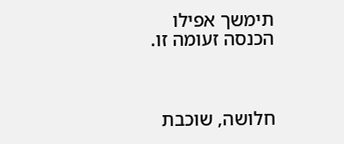תימשך אפילו הכנסה זעומה זו.



חלושה, שוכבת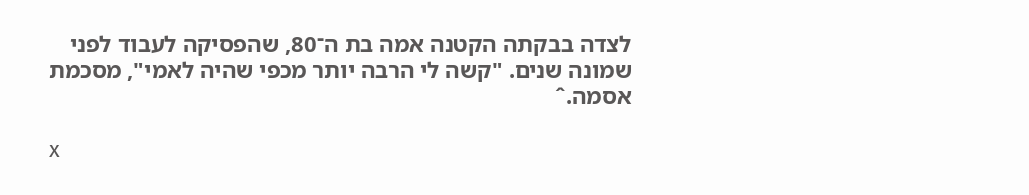לצדה בבקתה הקטנה אמה בת ה־80, שהפסיקה לעבוד לפני שמונה שנים. "קשה לי הרבה יותר מכפי שהיה לאמי", מסכמת אסמה.ˆ

x